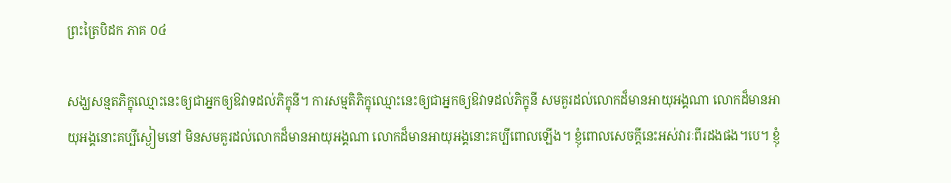ព្រះត្រៃបិដក ភាគ ០៤

សង្ឃសន្មតភិក្ខុឈ្មោះនេះឲ្យជាអ្នកឲ្យឱវាទដល់ភិក្ខុនី។ ការសម្មតិភិក្ខុឈ្មោះនេះឲ្យជាអ្នកឲ្យឱវាទដល់ភិក្ខុនី សមគួរដល់លោកដ៏មានអាយុអង្គណា លោកដ៏មានអាយុអង្គនោះគប្បីស្ងៀមនៅ មិនសមគួរដល់លោកដ៏មានអាយុអង្គណា លោកដ៏មានអាយុអង្គនោះគប្បីពោលឡើង។ ខ្ញុំពោលសេចក្តីនេះអស់វារៈពីរដងផង។បេ។ ខ្ញុំ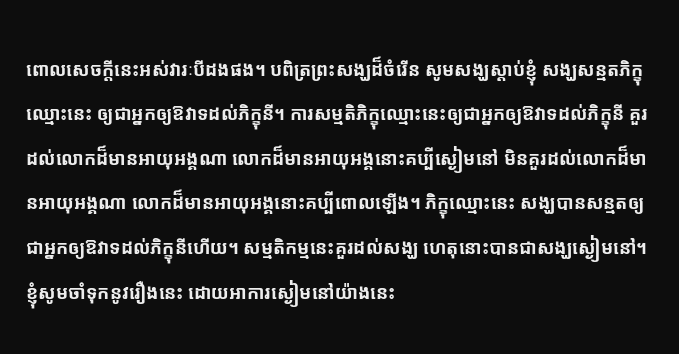ពោលសេចក្តីនេះអស់វារៈបីដងផង។ បពិត្រព្រះសង្ឃដ៏ចំរើន សូមសង្ឃស្តាប់ខ្ញុំ សង្ឃសន្មតភិក្ខុឈ្មោះនេះ ឲ្យជាអ្នកឲ្យឱវាទដល់ភិក្ខុនី។ ការសម្មតិភិក្ខុឈ្មោះនេះឲ្យជាអ្នកឲ្យឱវាទដល់ភិក្ខុនី គួរដល់លោកដ៏មានអាយុអង្គណា លោកដ៏មានអាយុអង្គនោះគប្បីស្ងៀមនៅ មិនគួរដល់លោកដ៏មានអាយុអង្គណា លោកដ៏មានអាយុអង្គនោះគប្បីពោលឡើង។ ភិក្ខុឈ្មោះនេះ សង្ឃបានសន្មតឲ្យជាអ្នកឲ្យឱវាទដល់ភិក្ខុនីហើយ។ សម្មតិកម្មនេះគួរដល់សង្ឃ ហេតុនោះបានជាសង្ឃស្ងៀមនៅ។ ខ្ញុំសូមចាំទុកនូវរឿងនេះ ដោយអាការស្ងៀមនៅយ៉ាងនេះ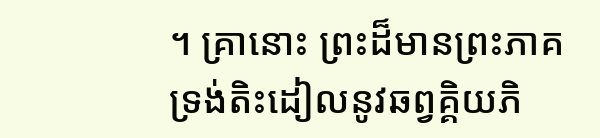។ គ្រានោះ ព្រះដ៏មានព្រះភាគ ទ្រង់តិះដៀលនូវឆព្វគ្គិយភិ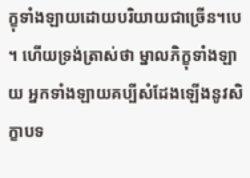ក្ខុទាំងឡាយដោយបរិយាយជាច្រើន។បេ។ ហើយទ្រង់ត្រាស់ថា ម្នាលភិក្ខុទាំងឡាយ អ្នកទាំងឡាយគប្បីសំដែងឡើងនូវសិក្ខាបទ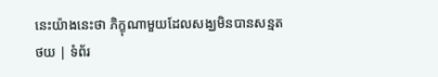នេះយ៉ាងនេះថា ភិក្ខុណាមួយដែលសង្ឃមិនបានសន្មត
ថយ | ទំព័រ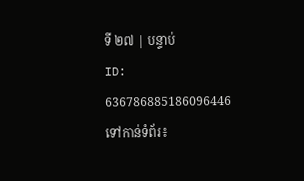ទី ២៧ | បន្ទាប់
ID: 636786885186096446
ទៅកាន់ទំព័រ៖